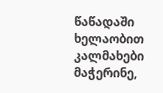წაწადაში ხელაობით კალმახები მაჭერინე,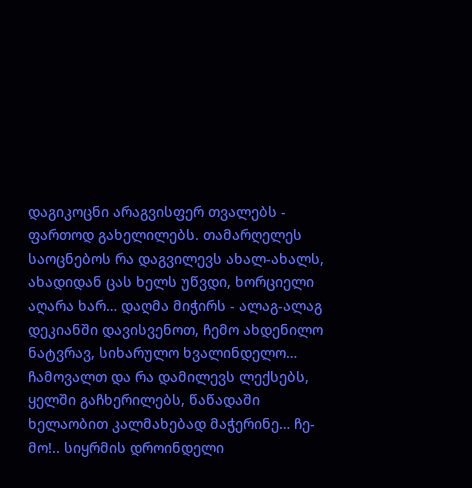დაგიკოცნი არაგვისფერ თვალებს - ფართოდ გახელილებს. თამარღელეს საოცნებოს რა დაგვილევს ახალ-ახალს, ახადიდან ცას ხელს უწვდი, ხორციელი აღარა ხარ… დაღმა მიჭირს - ალაგ-ალაგ დეკიანში დავისვენოთ, ჩემო ახდენილო ნატვრავ, სიხარულო ხვალინდელო… ჩამოვალთ და რა დამილევს ლექსებს, ყელში გაჩხერილებს, წაწადაში ხელაობით კალმახებად მაჭერინე… ჩე-მო!.. სიყრმის დროინდელი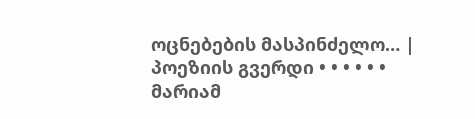ოცნებების მასპინძელო… |
პოეზიის გვერდი • • • • • • მარიამ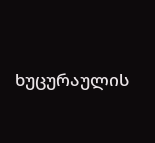ხუცურაულის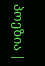პოეზია |